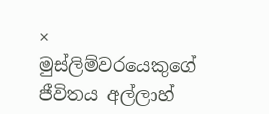×
මුස්ලිම්වරයෙකුගේ ජීවිතය අල්ලාහ්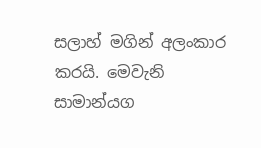සලාහ් මගින් අලංකාර කරයි. මෙවැනි සාමාන්යග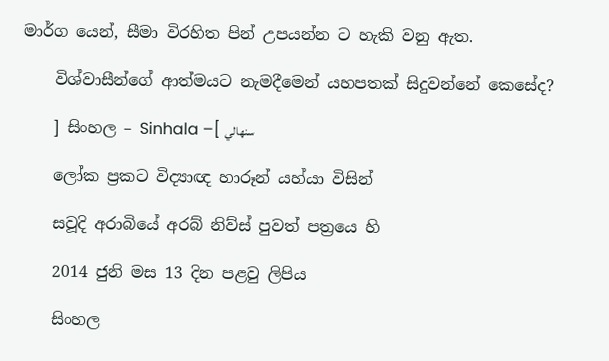මාර්ග යෙන්, සීමා විරහිත පින් උපයන්න ට හැකි වනු ඇත.

    විශ්වාසීන්ගේ ආත්මයට නැමදීමෙන් යහපතක් සිදුවන්නේ කෙසේද?

    ] සිංහල – Sinhala –[ سنهالي

    ලෝක ප්‍රකට විද්‍යාඥ හාරූන් යහ්යා විසින්

    සවූදි අරාබියේ අරබ් නිව්ස් පුවත් පත්‍රයෙ හි

    2014 ජුනි මස 13 දින පළවු ලිපිය

    සිංහල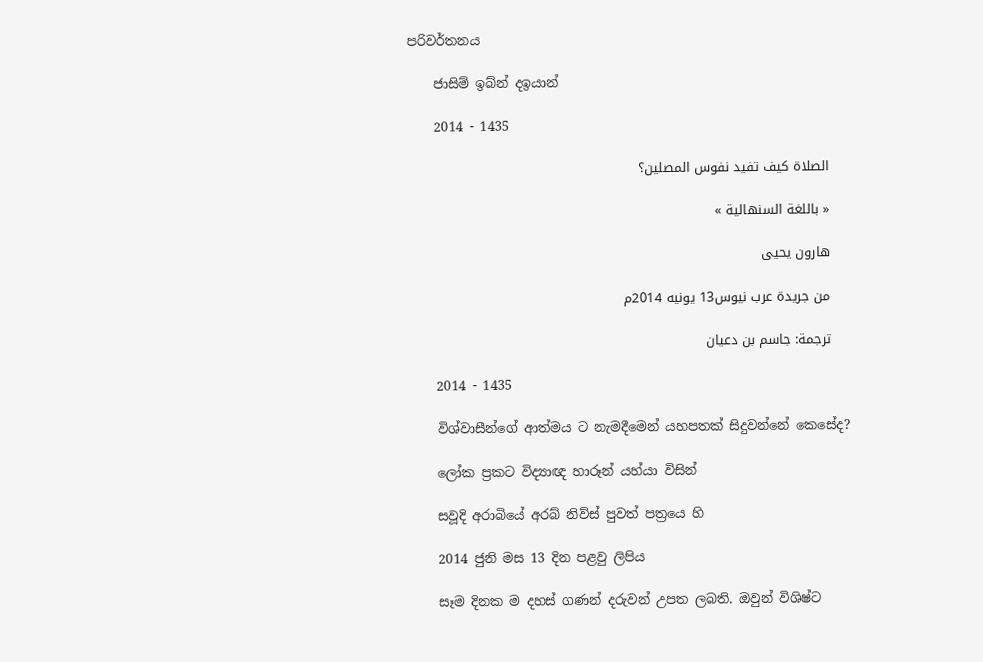පරිවර්තනය

    ජාසිම් ඉබ්න් දඉයාන්

    2014 - 1435

    الصلاة كيف تفيد نفوس المصلين؟

    « باللغة السنهالية »

    هارون يحيى

    من جريدة عرب نيوس13 يونيه 2014م

    ترجمة: جاسم بن دعيان

    2014 - 1435

    විශ්වාසීන්ගේ ආත්මය ට නැමදීමෙන් යහපතක් සිදුවන්නේ කෙසේද?

    ලෝක ප්‍රකට විද්‍යාඥ හාරූන් යහ්යා විසින්

    සවූදි අරාබියේ අරබ් නිව්ස් පුවත් පත්‍රයෙ හි

    2014 ජුනි මස 13 දින පළවු ලිපිය

    සෑම දිනක ම දහස් ගණන් දරුවන් උපත ලබති. ඔවුන් විශිෂ්ට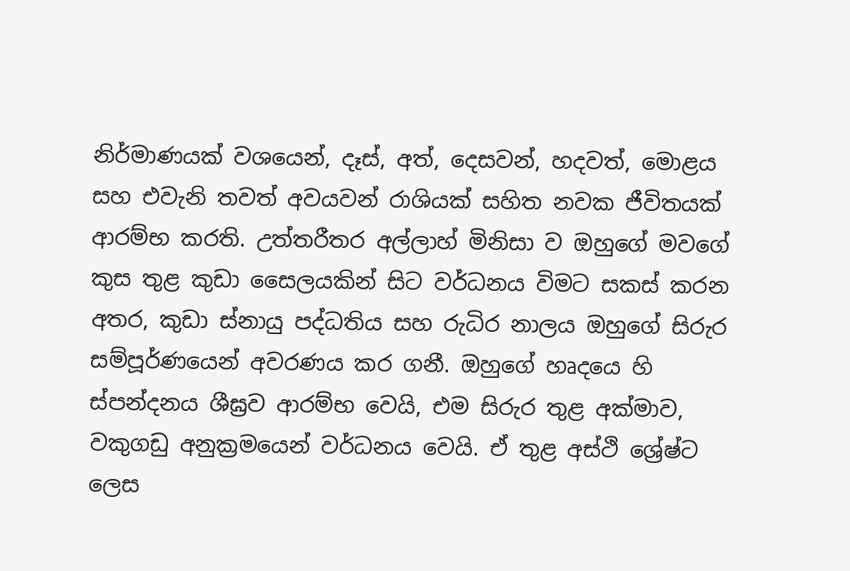නිර්මාණයක් වශයෙන්, දෑස්, අත්, දෙසවන්, හදවත්, මොළය සහ එවැනි තවත් අවයවන් රාශියක් සහිත නවක ජීවිතයක් ආරම්භ කරති. උත්තරීතර අල්ලාහ් මිනිසා ව ඔහුගේ මවගේ කුස තුළ කුඩා සෛලයකින් සිට වර්ධනය විමට සකස් කරන අතර, කුඩා ස්නායු පද්ධතිය සහ රුධිර නාලය ඔහුගේ සිරුර සම්පූර්ණයෙන් අවරණය කර ගනී. ඔහුගේ හෘදයෙ හි ස්පන්දනය ශීඝ්‍රව ආරම්භ වෙයි, එම සිරුර තුළ අක්මාව, වකුගඩු අනුක්‍රමයෙන් වර්ධනය වෙයි. ඒ තුළ අස්ථි ශ්‍රේෂ්ට ලෙස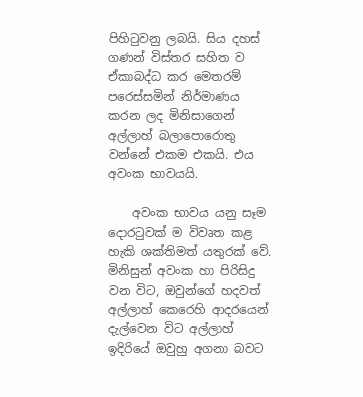පිහිටුවනු ලබයි. සිය දහස් ගණන් විස්තර සහිත ව ඒකාබද්ධ කර මෙතරම් පරෙස්සමින් නිර්මාණය කරන ලද මිනිසාගෙන් අල්ලාහ් බලාපොරොතු වන්නේ එකම එකයි. එය අවංක භාවයයි.

    අවංක භාවය යනු සෑම දොරටුවක් ම විවෘත කළ හැකි ශක්තිමත් යතුරක් වේ. මිනිසුන් අවංක හා පිරිසිදු වන විට, ඔවුන්ගේ හදවත් අල්ලාහ් කෙරෙහි ආදරයෙන් දැල්වෙන විට අල්ලාහ් ඉදිරියේ ඔවුහු අගනා බවට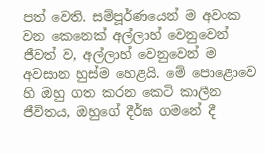පත් වෙති. සම්පූර්ණයෙන් ම අවංක වන කෙනෙක් අල්ලාහ් වෙනුවෙන් ජීවත් ව, අල්ලාහ් වෙනුවෙන් ම අවසාන හුස්ම හෙළයි. මේ පොළොවෙ හි ඔහු ගත කරන කෙටි කාලීන ජීවිතය, ඔහුගේ දීර්ඝ ගමනේ දී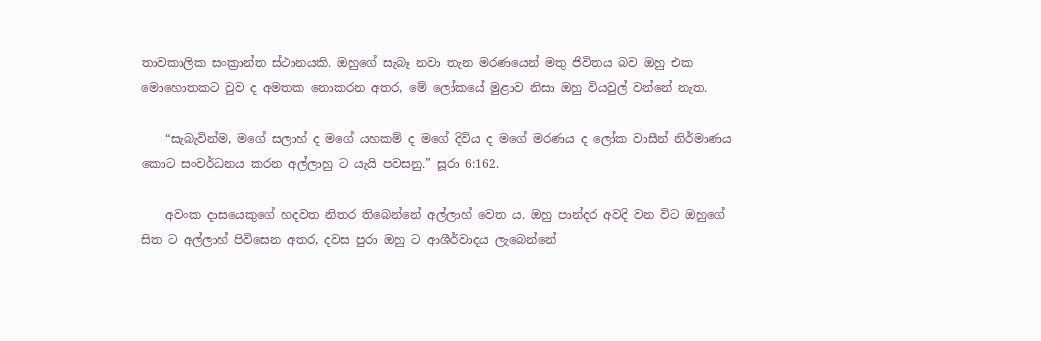තාවකාලික සංක්‍රාන්ත ස්ථානයකි. ඔහුගේ සැබෑ නවා තැන මරණයෙන් මතු ජිවිතය බව ඔහු එක මොහොතකට වුව ද අමතක නොකරන අතර, මේ ලෝකයේ මුළාව නිසා ඔහු වියවුල් වන්නේ නැත.

    “සැබැවින්ම, මගේ සලාහ් ද මගේ යහකම් ද මගේ දිවිය ද මගේ මරණය ද ලෝක වාසීන් නිර්මාණය කොට සංවර්ධනය කරන අල්ලාහු ට යැයි පවසනු.” සූරා 6:162.

    අවංක දාසයෙකුගේ හදවත නිතර තිබෙන්නේ අල්ලාහ් වෙත ය. ඔහු පාන්දර අවදි වන විට ඔහුගේ සිත ට අල්ලාහ් පිවිසෙන අතර, දවස පුරා ඔහු ට ආශීර්වාදය ලැබෙන්නේ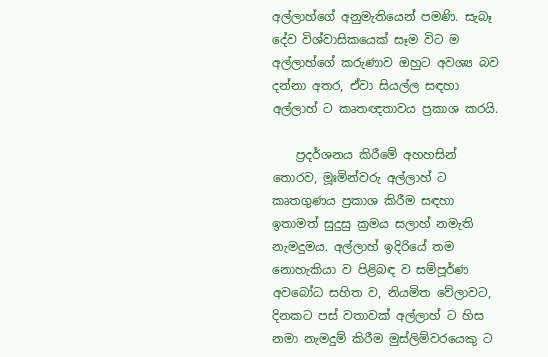අල්ලාහ්ගේ අනුමැතියෙන් පමණි. සැබෑ දේව විශ්වාසිකයෙක් සෑම විට ම අල්ලාහ්ගේ කරුණාව ඔහුට අවශ්‍ය බව දන්නා අතර, ඒවා සියල්ල සඳහා අල්ලාහ් ට කෘතඥතාවය ප්‍රකාශ කරයි.

    ප්‍රදර්ශනය කිරීමේ අහහසින් තොරව, මූඃමින්වරු අල්ලාහ් ට කෘතගුණය ප්‍රකාශ කිරීම සඳහා ඉතාමත් සුදුසු ක්‍රමය සලාහ් නමැති නැමදුමය. අල්ලාහ් ඉදිරියේ තම නොහැකියා ව පිළිබඳ ව සම්පූර්ණ අවබෝධ සහිත ව, නියමිත වේලාවට, දිනකට පස් වතාවක් අල්ලාහ් ට හිස නමා නැමදුම් කිරීම මුස්ලිම්වරයෙකු ට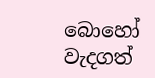බොහෝ වැදගත්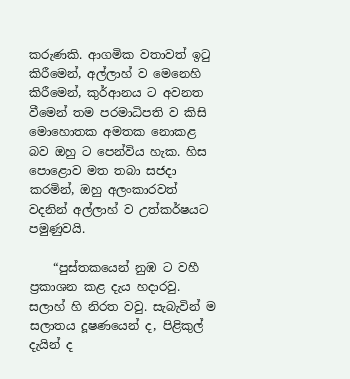කරුණකි. ආගමික වතාවත් ඉටු කිරීමෙන්, අල්ලාහ් ව මෙනෙහි කිරීමෙන්, කුර්ආනය ට අවනත වීමෙන් තම පරමාධිපති ව කිසි මොහොතක අමතක නොකළ බව ඔහු ට පෙන්විය හැක. හිස පොළොව මත තබා සජදා කරමින්, ඔහු අලංකාරවත් වදනින් අල්ලාහ් ව උත්කර්ෂයට පමුණුවයි.

    “පුස්තකයෙන් නුඹ ට වහී ප්‍රකාශන කළ දැය හදාරවු. සලාහ් හි නිරත වවු. සැබැවින් ම සලාතය දූෂණයෙන් ද, පිළිකුල් දැයින් ද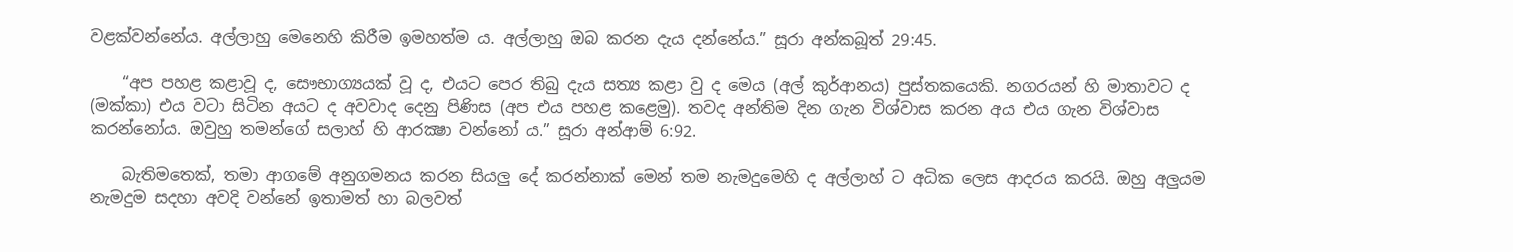වළක්වන්නේය. අල්ලාහු මෙනෙහි කිරීම ඉමහත්ම ය. අල්ලාහු ඔබ කරන දැය දන්නේය.” සූරා අන්කබූත් 29:45.

    “අප පහළ කළාවූ ද, සෞභාග්‍යයක් වූ ද, එයට පෙර තිබු දැය සත්‍ය කළා වු ද මෙය (අල් කුර්ආනය) පුස්තකයෙකි. නගරයන් හි මාතාවට ද (මක්කා) එය වටා සිටින අයට ද අවවාද දෙනු පිණිස (අප එය පහළ කළෙමු). තවද අන්තිම දින ගැන විශ්වාස කරන අය එය ගැන විශ්වාස කරන්නෝය. ඔවුහු තමන්ගේ සලාහ් හි ආරක්‍ෂා වන්නෝ ය.” සූරා අන්ආම් 6:92.

    බැතිමතෙක්, තමා ආගමේ අනුගමනය කරන සියලු දේ කරන්නාක් මෙන් තම නැමදුමෙහි ද අල්ලාහ් ට අධික ලෙස ආදරය කරයි. ඔහු අලුයම නැමදුම සදහා අවදි වන්නේ ඉතාමත් හා බලවත්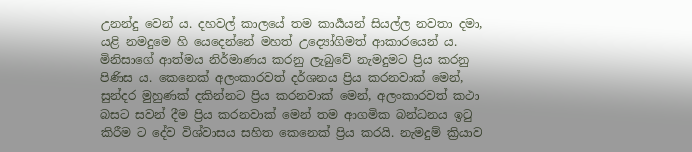උනන්දු වෙන් ය. දහවල් කාලයේ තම කාර්‍යයන් සියල්ල නවතා දමා, යළි නමදුමෙ හි යෙදෙන්නේ මහත් උද්‍යෝගිමත් ආකාරයෙන් ය. මිනිසාගේ ආත්මය නිර්මාණය කරනු ලැබුවේ නැමදුමට ප්‍රිය කරනු පිණිස ය. කෙනෙක් අලංකාරවත් දර්ශනය ප්‍රිය කරනවාක් මෙන්, සුන්දර මුහුණක් දකින්නට ප්‍රිය කරනවාක් මෙන්, අලංකාරවත් කථා බසට සවන් දීම ප්‍රිය කරනවාක් මෙන් තම ආගමික බන්ධනය ඉටු කිරීම ට දේව විශ්වාසය සහිත කෙනෙක් ප්‍රිය කරයි. නැමදුම් ක්‍රියාව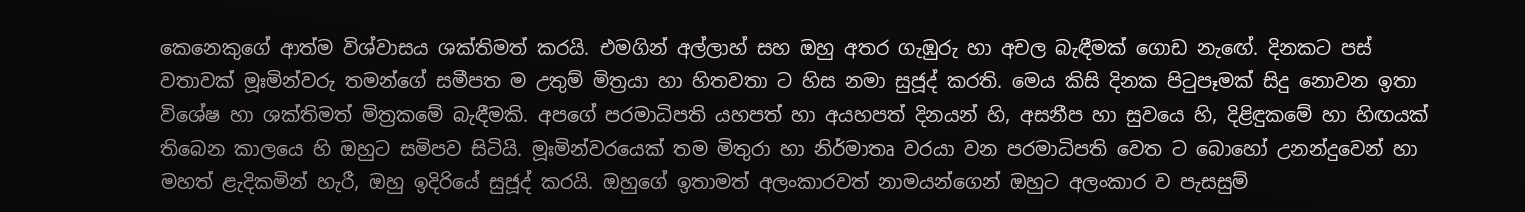කෙනෙකුගේ ආත්ම විශ්වාසය ශක්තිමත් කරයි. එමගින් අල්ලාහ් සහ ඔහු අතර ගැඹුරු හා අචල බැඳීමක් ගොඩ නැඟේ. දිනකට පස් වතාවක් මූඃමින්වරු තමන්ගේ සමීපත ම උතුම් මිත්‍රයා හා හිතවතා ට හිස නමා සුජූද් කරති. මෙය කිසි දිනක පිටුපෑමක් සිදු නොවන ඉතා විශේෂ හා ශක්තිමත් මිත්‍රකමේ බැඳීමකි. අපගේ පරමාධිපති යහපත් හා අයහපත් දිනයන් හි, අසනීප හා සුවයෙ හි, දිළිඳුකමේ හා හිඟයක් තිබෙන කාලයෙ හි ඔහුට සමිපව සිටියි. මූඃමින්වරයෙක් තම මිතුරා හා නිර්මාතෘ වරයා වන පරමාධිපති වෙත ට බොහෝ උනන්දුවෙන් හා මහත් ළැදිකමින් හැරී, ඔහු ඉදිරියේ සුජූද් කරයි. ඔහුගේ ඉතාමත් අලංකාරවත් නාමයන්ගෙන් ඔහුට අලංකාර ව පැසසුම්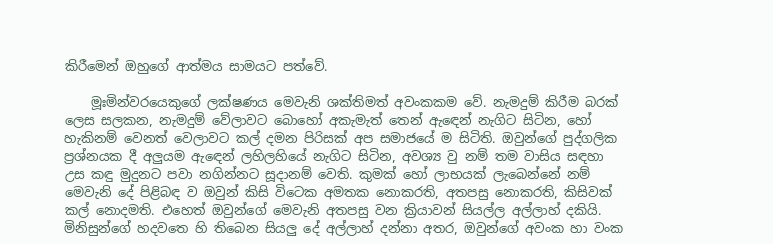කිරීමෙන් ඔහුගේ ආත්මය සාමයට පත්වේ.

    මූඃමින්වරයෙකුගේ ලක්ෂණය මෙවැනි ශක්තිමත් අවංකකම වේ. නැමදුම් කිරීම බරක් ලෙස සලකන, නැමදුම් වේලාවට බොහෝ අකැමැත් තෙන් ඇඳෙන් නැගිට සිටින, හෝ හැකිනම් වෙනත් වෙලාවට කල් දමන පිරිසක් අප සමාජයේ ම සිටිති. ඔවුන්ගේ පුද්ගලික ප්‍රශ්නයක දී අලුයම ඇඳෙන් ලහිලහියේ නැගිට සිටින, අවශ්‍ය වු නම් තම වාසිය සඳහා උස කඳු මුදුනට පවා නගින්නට සූදානම් වෙති. කුමක් හෝ ලාභයක් ලැබෙන්නේ නම් මෙවැනි දේ පිළිබඳ ව ඔවුන් කිසි විටෙක අමතක නොකරති, අතපසු නොකරති, කිසිවක් කල් නොදමති. එහෙත් ඔවුන්ගේ මෙවැනි අතපසු වන ක්‍රියාවන් සියල්ල අල්ලාහ් දකියි. මිනිසුන්ගේ හදවතෙ හි තිබෙන සියලු දේ අල්ලාහ් දන්නා අතර, ඔවුන්ගේ අවංක හා වංක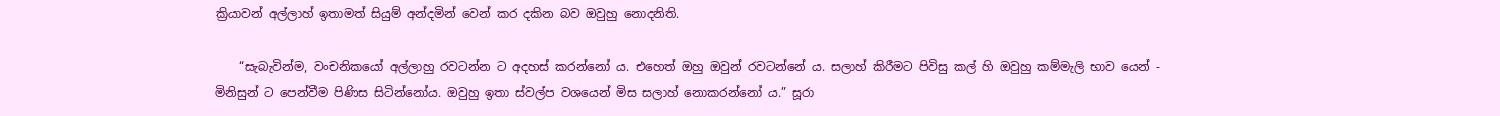ක්‍රියාවන් අල්ලාහ් ඉතාමත් සියුම් අන්දමින් වෙන් කර දකින බව ඔවුහු නොදනිති.

    “සැබැවින්ම, වංචනිකයෝ අල්ලාහු රවටන්න ට අදහස් කරන්නෝ ය. එහෙත් ඔහු ඔවුන් රවටන්නේ ය. සලාහ් කිරීමට පිවිසු කල් හි ඔවුහු කම්මැලි භාව යෙන් - මිනිසුන් ට පෙන්වීම පිණිස සිටින්නෝය. ඔවුහු ඉතා ස්වල්ප වශයෙන් මිස සලාහ් නොකරන්නෝ ය.” සූරා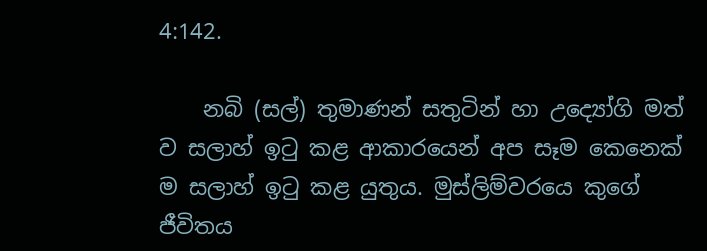4:142.

    නබි (සල්) තුමාණන් සතුටින් හා උද්‍යෝගි මත් ව සලාහ් ඉටු කළ ආකාරයෙන් අප සෑම කෙනෙක් ම සලාහ් ඉටු කළ යුතුය. මුස්ලිම්වරයෙ කුගේ ජීවිතය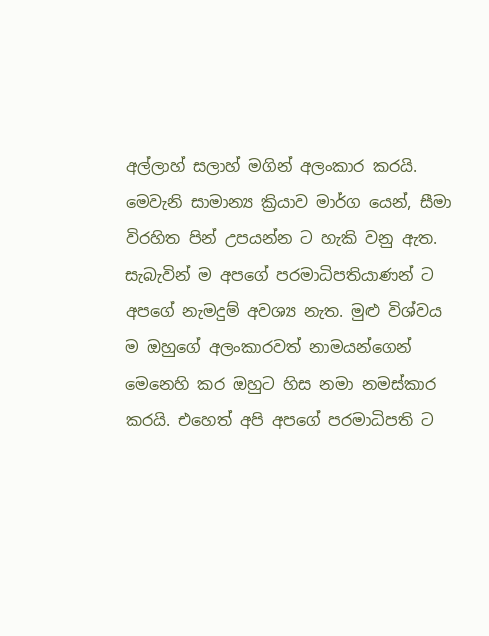අල්ලාහ් සලාහ් මගින් අලංකාර කරයි. මෙවැනි සාමාන්‍ය ක්‍රියාව මාර්ග යෙන්, සීමා විරහිත පින් උපයන්න ට හැකි වනු ඇත. සැබැවින් ම අපගේ පරමාධිපතියාණන් ට අපගේ නැමදුම් අවශ්‍ය නැත. මුළු විශ්වය ම ඔහුගේ අලංකාරවත් නාමයන්ගෙන් මෙනෙහි කර ඔහුට හිස නමා නමස්කාර කරයි. එහෙත් අපි අපගේ පරමාධිපති ට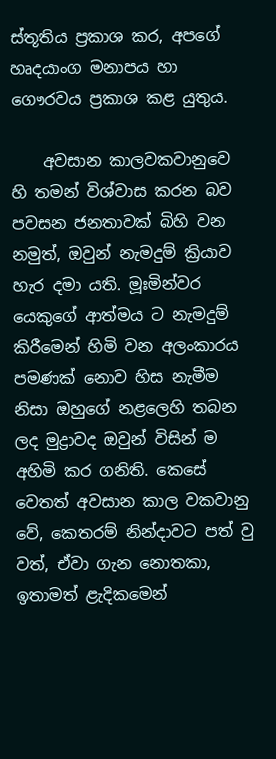ස්තූතිය ප්‍රකාශ කර, අපගේ හෘදයාංග මනාපය හා ගෞරවය ප්‍රකාශ කළ යුතුය.

    අවසාන කාලවකවානුවෙ හි තමන් විශ්වාස කරන බව පවසන ජනතාවක් බිහි වන නමුත්, ඔවුන් නැමදුම් ක්‍රියාව හැර දමා යති. මූඃමින්වර යෙකුගේ ආත්මය ට නැමදුම් කිරීමෙන් හිමි වන අලංකාරය පමණක් නොව හිස නැමීම නිසා ඔහුගේ නළලෙහි තබන ලද මුද්‍රාවද ඔවුන් විසින් ම අහිමි කර ගනිති. කෙසේ වෙතත් අවසාන කාල වකවානු වේ, කෙතරම් නින්දාවට පත් වු වත්, ඒවා ගැන නොතකා, ඉතාමත් ළැදිකමෙන්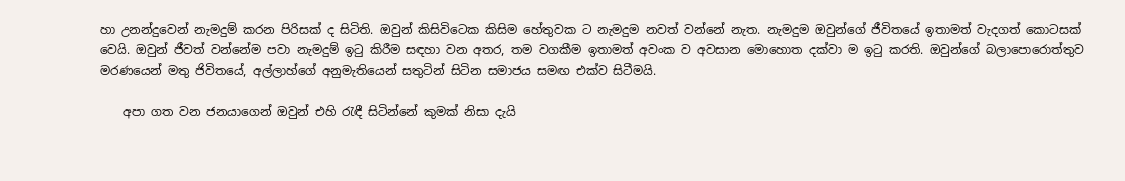හා උනන්දුවෙන් නැමදුම් කරන පිරිසක් ද සිටිති. ඔවුන් කිසිවිටෙක කිසිම හේතුවක ට නැමදුම නවත් වන්නේ නැත. නැමදුම ඔවුන්ගේ ජීවිතයේ ඉතාමත් වැදගත් කොටසක් වෙයි. ඔවුන් ජීවත් වන්නේම පවා නැමදුම් ඉටු කිරීම සඳහා වන අතර, තම වගකීම ඉතාමත් අවංක ව අවසාන මොහොත දක්වා ම ඉටු කරති. ඔවුන්ගේ බලාපොරොත්තුව මරණයෙන් මතු ජිවිතයේ, අල්ලාහ්ගේ අනුමැතියෙන් සතුටින් සිටින සමාජය සමඟ එක්ව සිටීමයි.

    අපා ගත වන ජනයාගෙන් ඔවුන් එහි රැඳී සිටින්නේ කුමක් නිසා දැයි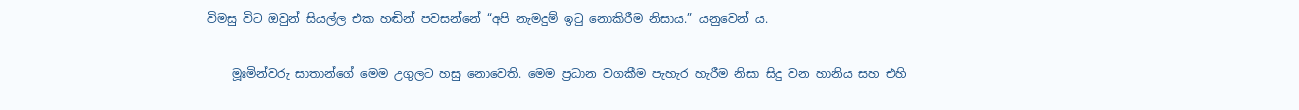විමසු විට ඔවුන් සියල්ල එක හඬින් පවසන්නේ “අපි නැමදුම් ඉටු නොකිරීම නිසාය.” යනුවෙන් ය.

    මූඃමින්වරු සාතාන්ගේ මෙම උගුලට හසු නොවෙති. මෙම ප්‍රධාන වගකීම පැහැර හැරීම නිසා සිදු වන හානිය සහ එහි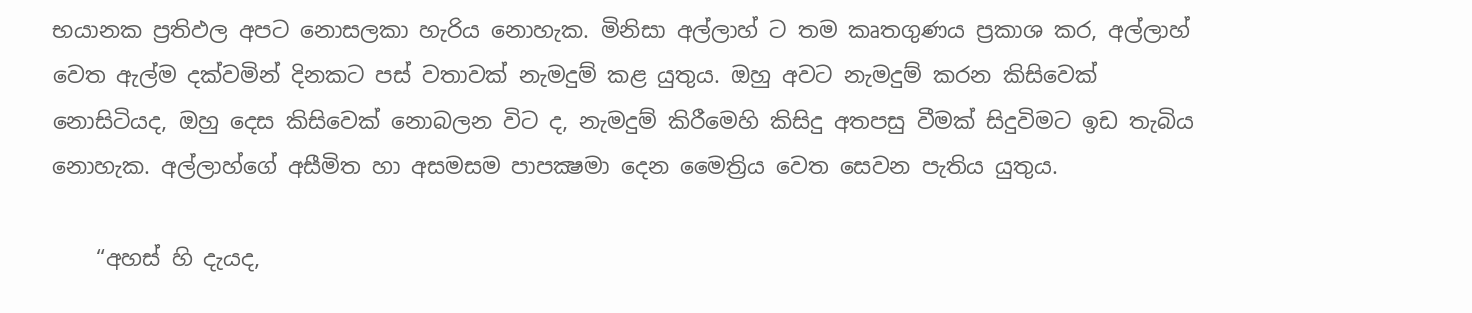භයානක ප්‍රතිඵල අපට නොසලකා හැරිය නොහැක. මිනිසා අල්ලාහ් ට තම කෘතගුණය ප්‍රකාශ කර, අල්ලාහ් වෙත ඇල්ම දක්වමින් දිනකට පස් වතාවක් නැමදුම් කළ යුතුය. ඔහු අවට නැමදුම් කරන කිසිවෙක් නොසිටියද, ඔහු දෙස කිසිවෙක් නොබලන විට ද, නැමදුම් කිරීමෙහි කිසිදු අතපසු වීමක් සිදුවිමට ඉඩ තැබිය නොහැක. අල්ලාහ්ගේ අසීමිත හා අසමසම පාපක්‍ෂමා දෙන මෛත්‍රිය වෙත සෙවන පැතිය යුතුය.

    “අහස් හි දැයද,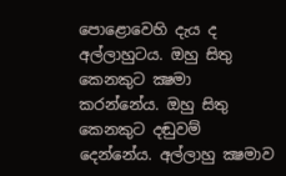පොළොවෙහි දැය ද අල්ලාහුටය. ඔහු සිතු කෙනකුට ක්‍ෂමා කරන්නේය. ඔහු සිතු කෙනකුට දඬුවම් දෙන්නේය. අල්ලාහු ක්‍ෂමාව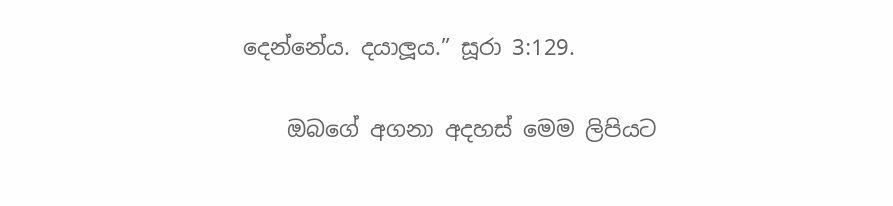දෙන්නේය. දයාලූය.” සූරා 3:129.

    ඔබගේ අගනා අදහස් මෙම ලිපියට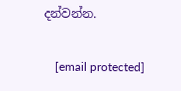දන්වන්න.

    [email protected]